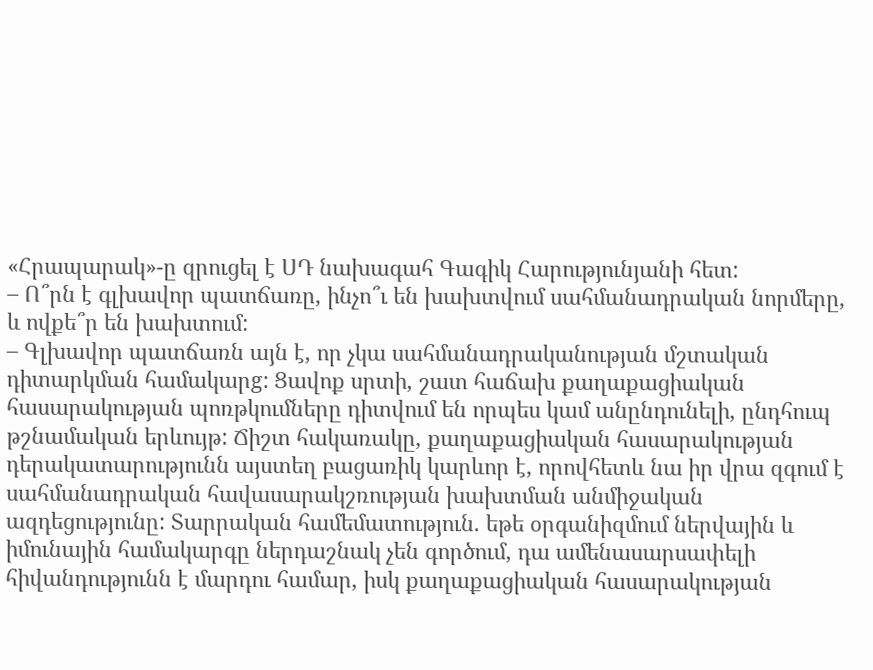«Հրապարակ»-ը զրուցել է ՍԴ նախագահ Գագիկ Հարությունյանի հետ:
– Ո՞րն է գլխավոր պատճառը, ինչո՞ւ են խախտվում սահմանադրական նորմերը, և ովքե՞ր են խախտում:
– Գլխավոր պատճառն այն է, որ չկա սահմանադրականության մշտական դիտարկման համակարg: Ցավոք սրտի, շատ հաճախ քաղաքացիական հասարակության պոռթկումները դիտվում են որպես կամ անընդունելի, ընդհուպ թշնամական երևույթ: Ճիշտ հակառակը, քաղաքացիական հասարակության դերակատարությունն այստեղ բացառիկ կարևոր է, որովհետև նա իր վրա զգում է սահմանադրական հավասարակշռության խախտման անմիջական ազդեցությունը: Տարրական համեմատություն. եթե օրգանիզմում ներվային և իմունային համակարգը ներդաշնակ չեն գործում, դա ամենասարսափելի հիվանդությունն է մարդու համար, իսկ քաղաքացիական հասարակության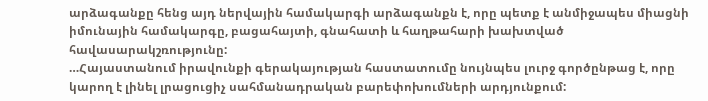արձագանքը հենց այդ ներվային համակարգի արձագանքն է, որը պետք է անմիջապես միացնի իմունային համակարգը, բացահայտի, գնահատի և հաղթահարի խախտված հավասարակշռությունը:
…Հայաստանում իրավունքի գերակայության հաստատումը նույնպես լուրջ գործընթաց է, որը կարող է լինել լրացուցիչ սահմանադրական բարեփոխումների արդյունքում: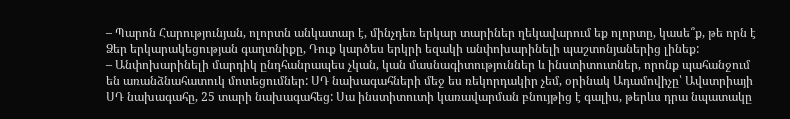– Պարոն Հարությունյան, ոլորտն անկատար է, մինչդեռ երկար տարիներ ղեկավարում եք ոլորտը, կասե՞ք, թե որն է Ձեր երկարակեցության գաղտնիքը, Դուք կարծես երկրի եզակի անփոխարինելի պաշտոնյաներից լինեք:
– Անփոխարինելի մարդիկ ընդհանրապես չկան, կան մասնագիտություններ և ինստիտուտներ, որոնք պահանջում են առանձնահատուկ մոտեցումներ: ՍԴ նախագահների մեջ ես ռեկորդակիր չեմ, օրինակ Ադամովիչը՝ Ավստրիայի ՍԴ նախագահը, 25 տարի նախագահեց: Սա ինստիտուտի կառավարման բնույթից է գալիս, թերևս դրա նպատակը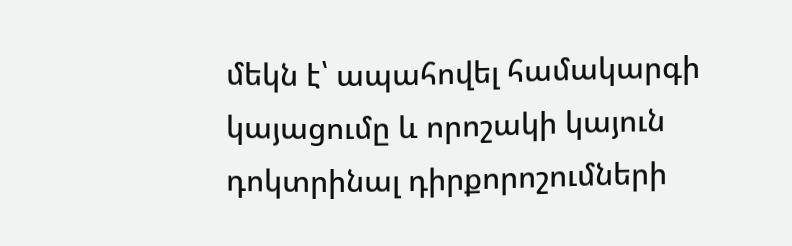մեկն է՝ ապահովել համակարգի կայացումը և որոշակի կայուն դոկտրինալ դիրքորոշումների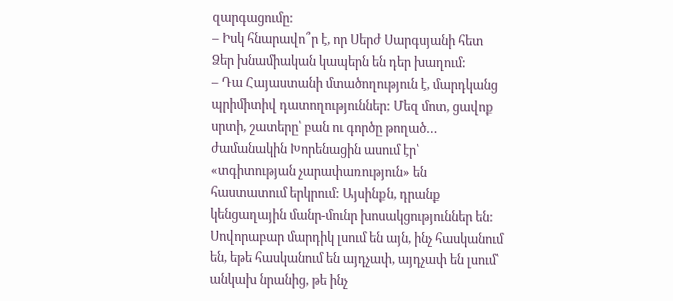զարգացումը:
– Իսկ հնարավո՞ր է, որ Սերժ Սարգսյանի հետ Ձեր խնամիական կապերն են դեր խաղում:
– Դա Հայաստանի մտածողություն է, մարդկանց պրիմիտիվ դատողություններ: Մեզ մոտ, ցավոք սրտի, շատերը՝ բան ու գործը թողած… ժամանակին Խորենացին ասում էր՝ «տգիտության չարափառություն» են հաստատում երկրում: Այսինքն, դրանք կենցաղային մանր-մունր խոսակցություններ են: Սովորաբար մարդիկ լսում են այն, ինչ հասկանում են, եթե հասկանում են այդչափ, այդչափ են լսում՝ անկախ նրանից, թե ինչ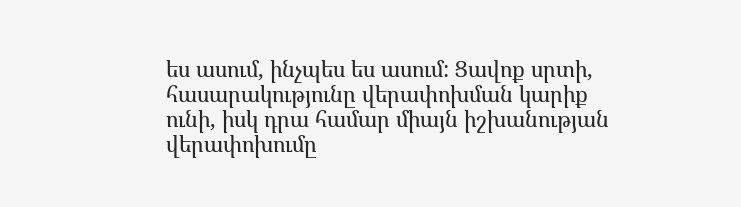ես ասում, ինչպես ես ասում: Ցավոք սրտի, հասարակությունը վերափոխման կարիք ունի, իսկ դրա համար միայն իշխանության վերափոխումը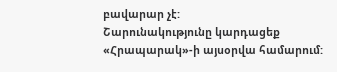բավարար չէ:
Շարունակությունը կարդացեք «Հրապարակ»-ի այսօրվա համարում: